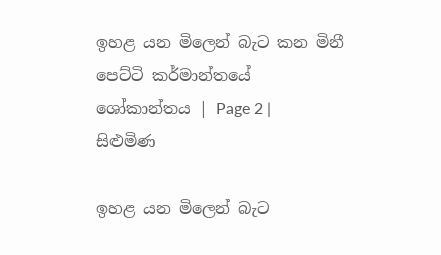ඉහළ යන මිලෙන් බැට කන මිනී පෙට්ටි කර්මාන්තයේ ශෝකාන්තය | Page 2 | සිළුමිණ

ඉහළ යන මිලෙන් බැට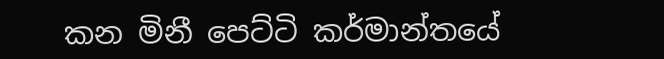කන මිනී පෙට්ටි කර්මාන්තයේ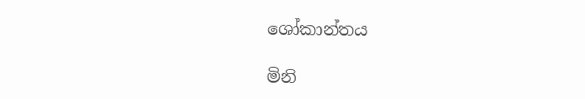ශෝකාන්තය

මිනි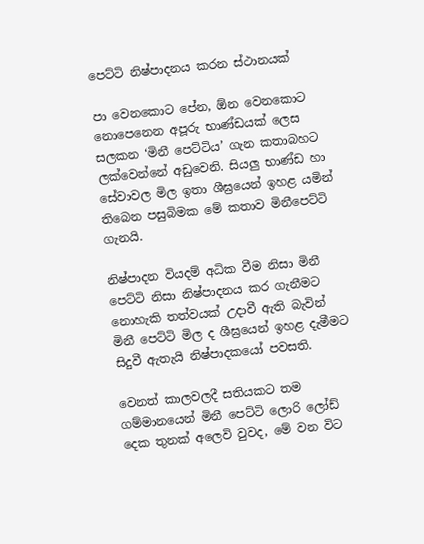පෙට්ටි නිෂ්පාදනය කරන ස්ථානයක්

පා වෙනකොට පේන, ඕන වෙනකොට නොපෙනෙන අපූරු භාණ්ඩයක් ලෙස සලකන ‘මිනී පෙට්ටිය’ ගැන කතාබහට ලක්වෙන්නේ අඩුවෙනි. සියලු භාණ්ඩ හා සේවාවල මිල ඉතා ශීඝ්‍රයෙන් ඉහළ යමින් තිබෙන පසුබිමක මේ කතාව මිනීපෙට්ටි ගැනයි.

නිෂ්පාදන වියදම් අධික වීම නිසා මිනී පෙට්ටි නිසා නිෂ්පාදනය කර ගැනීමට නොහැකි තත්වයක් උදාවී ඇති බැවින් මිනී පෙට්ටි මිල ද ශීඝ්‍රයෙන් ඉහළ දැමීමට සිදුවී ඇතැයි නිෂ්පාදකයෝ පවසති.

වෙනත් කාලවලදී සතියකට තම ගම්මානයෙන් මිනී පෙට්ටි ලොරි ලෝඩ් දෙක තුනක් අලෙවි වුවද, මේ වන විට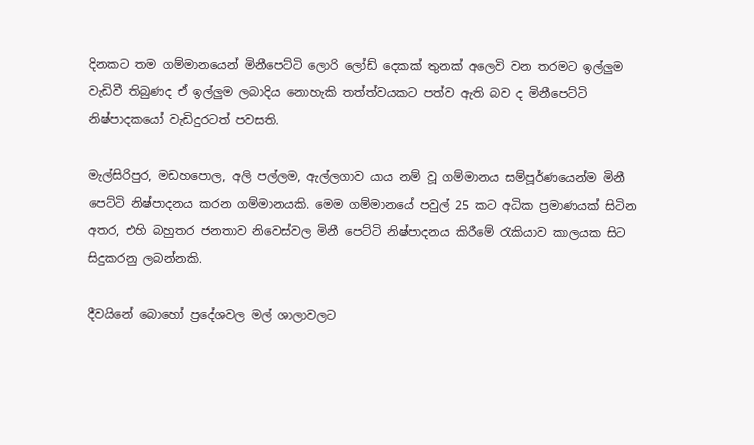දිනකට තම ගම්මානයෙන් මිනීපෙට්ටි ලොරි ලෝඩ් දෙකක් තුනක් අලෙවි වන තරමට ඉල්ලුම වැඩිවී තිබුණද ඒ ඉල්ලුම ලබාදිය නොහැකි තත්ත්වයකට පත්ව ඇති බව ද මිනීපෙට්ටි නිෂ්පාදකයෝ වැඩිදුරටත් පවසති.

මැල්සිරිපුර, මඩහපොල, අලි පල්ලම, ඇල්ලගාව යාය නම් වූ ගම්මානය සම්පූර්ණයෙන්ම මිනී පෙට්ටි නිෂ්පාදනය කරන ගම්මානයකි. මෙම ගම්මානයේ පවුල් 25 කට අධික ප්‍රමාණයක් සිටින අතර, එහි බහුතර ජනතාව නිවෙස්වල මිනී පෙට්ටි නිෂ්පාදනය කිරීමේ රැකියාව කාලයක සිට සිදුකරනු ලබන්නකි.

දීවයිනේ බොහෝ ප්‍රදේශවල මල් ශාලාවලට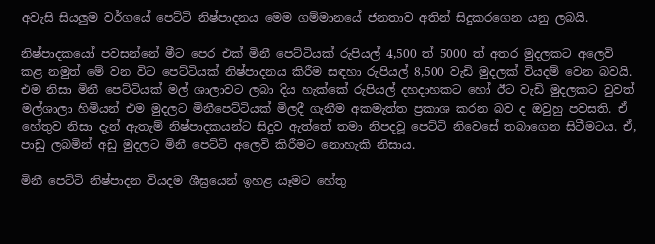අවැසි සියලුම වර්ගයේ පෙට්ටි නිෂ්පාදනය මෙම ගම්මානයේ ජනතාව අතින් සිදුකරගෙන යනු ලබයි.

නිෂ්පාදකයෝ පවසන්නේ මීට පෙර එක් මිනී පෙට්ටියක් රුපියල් 4,500 ත් 5000 ත් අතර මුදලකට අලෙවි කළ නමුත් මේ වන විට පෙට්ටියක් නිෂ්පාදනය කිරීම සඳහා රුපියල් 8,500 වැඩි මුදලක් වියදම් වෙන බවයි. එම නිසා මිනී පෙට්ටියක් මල් ශාලාවට ලබා දිය හැක්කේ රුපියල් දහදාහකට හෝ ඊට වැඩි මුදලකට වුවත් මල්ශාලා හිමියන් එම මුදලට මිනීපෙට්ටියක් මිලදී ගැනීම අකමැත්ත ප්‍රකාශ කරන බව ද ඔවුහු පවසති. ඒ හේතුව නිසා දැන් ඇතැම් නිෂ්පාදකයන්ට සිදුව ඇත්තේ තමා නිපදවූ පෙට්ටි නිවෙසේ තබාගෙන සිටීමටය. ඒ, පාඩු ලබමින් අඩු මුදලට මිනී පෙට්ටි අලෙවි කිරීමට නොහැකි නිසාය.

මිනී පෙට්ටි නිෂ්පාදන වියදම ශීඝ්‍රයෙන් ඉහළ යෑමට හේතු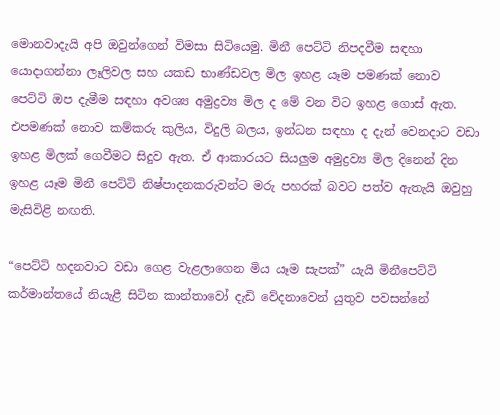මොනවාදැයි අපි ඔවුන්ගෙන් විමසා සිටියෙමු. මිනී පෙට්ටි නිපදවීම සඳහා යොදාගන්නා ලෑලිවල සහ යකඩ භාණ්ඩවල මිල ඉහළ යෑම පමණක් නොව පෙට්ටි ඔප දැමීම සඳහා අවශ්‍ය අමුද්‍රව්‍ය මිල ද මේ වන විට ඉහළ ගොස් ඇත. එපමණක් නොව කම්කරු කුලිය, විදුලි බලය, ඉන්ධන සඳහා ද දැන් වෙනදාට වඩා ඉහළ මිලක් ගෙවීමට සිදුව ඇත. ඒ ආකාරයට සියලුම අමුද්‍රව්‍ය මිල දිනෙන් දින ඉහළ යෑම මිනී පෙට්ටි නිෂ්පාදනකරුවන්ට මරු පහරක් බවට පත්ව ඇතැයි ඔවුහු මැසිවිළි නඟති.

“පෙට්ටි හදනවාට වඩා ගෙළ වැළලාගෙන මිය යෑම සැපක්” යැයි මිනීපෙට්ටි කර්මාන්තයේ නියැළී සිටින කාන්තාවෝ දැඩි වේදනාවෙන් යුතුව පවසන්නේ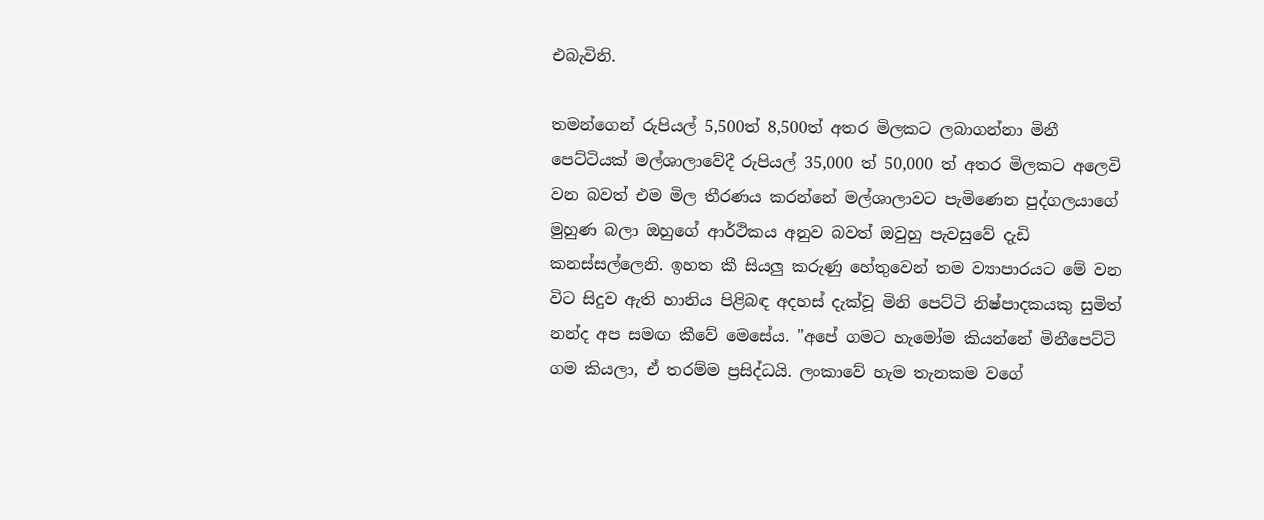එබැවිනි.

තමන්ගෙන් රුපියල් 5,500ත් 8,500ත් අතර මිලකට ලබාගන්නා මිනී පෙට්ටියක් මල්ශාලාවේදී රුපියල් 35,000 ත් 50,000 ත් අතර මිලකට අලෙවි වන බවත් එම මිල තීරණය කරන්නේ මල්ශාලාවට පැමිණෙන පුද්ගලයාගේ මුහුණ බලා ඔහුගේ ආර්ථිකය අනුව බවත් ඔවුහු පැවසුවේ දැඩි කනස්සල්ලෙනි. ඉහත කී සියලු කරුණු හේතුවෙන් තම ව්‍යාපාරයට මේ වන විට සිදුව ඇති හානිය පිළිබඳ අදහස් දැක්වූ මිනි පෙට්ටි නිෂ්පාදකයකු සුමිත් නන්ද අප සමඟ කීවේ මෙසේය. "අපේ ගමට හැමෝම කියන්නේ මිනීපෙට්ටි ගම කියලා, ඒ තරම්ම ප්‍රසිද්ධයි. ලංකාවේ හැම තැනකම වගේ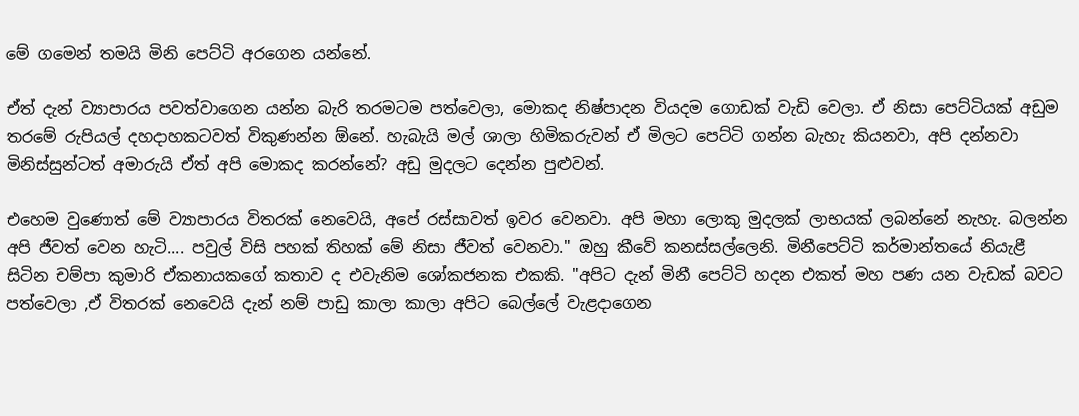මේ ගමෙන් තමයි මිනි පෙට්ටි අරගෙන යන්නේ.

ඒත් දැන් ව්‍යාපාරය පවත්වාගෙන යන්න බැරි තරමටම පත්වෙලා, මොකද නිෂ්පාදන වියදම ගොඩක් වැඩි වෙලා. ඒ නිසා පෙට්ටියක් අඩුම තරමේ රුපියල් දහදාහකටවත් විකුණන්න ඕනේ. හැබැයි මල් ශාලා හිමිකරුවන් ඒ මිලට පෙට්ටි ගන්න බැහැ කියනවා, අපි දන්නවා මිනිස්සුන්ටත් අමාරුයි ඒත් අපි මොකද කරන්නේ? අඩු මුදලට දෙන්න පුළුවන්.

එහෙම වුණොත් මේ ව්‍යාපාරය විතරක් නෙවෙයි, අපේ රස්සාවත් ඉවර වෙනවා. අපි මහා ලොකු මුදලක් ලාභයක් ලබන්නේ නැහැ. බලන්න අපි ජීවත් වෙන හැටි.... පවුල් විසි පහක් තිහක් මේ නිසා ජීවත් වෙනවා." ඔහු කීවේ කනස්සල්ලෙනි. මිනීපෙට්ටි කර්මාන්තයේ නියැළී සිටින චම්පා කුමාරි ඒකනායකගේ කතාව ද එවැනිම ශෝකජනක එකකි. "අපිට දැන් මිනී පෙට්ටි හදන එකත් මහ පණ යන වැඩක් බවට පත්වෙලා ,ඒ විතරක් නෙවෙයි දැන් නම් පාඩු කාලා කාලා අපිට බෙල්ලේ වැළදාගෙන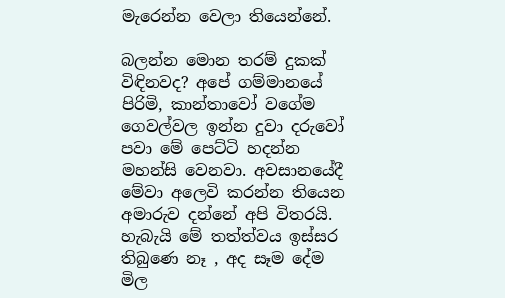මැරෙන්න වෙලා තියෙන්නේ.

බලන්න මොන තරම් දුකක් විඳිනවද? අපේ ගම්මානයේ පිරිමි, කාන්තාවෝ වගේම ගෙවල්වල ඉන්න දුවා දරුවෝ පවා මේ පෙට්ටි හදන්න මහන්සි වෙනවා. අවසානයේදී මේවා අලෙවි කරන්න තියෙන අමාරුව දන්නේ අපි විතරයි. හැබැයි මේ තත්ත්වය ඉස්සර තිබුණෙ නෑ , අද සෑම දේම මිල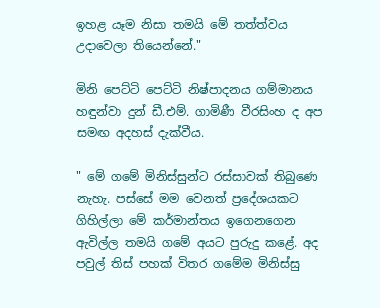ඉහළ යෑම නිසා තමයි මේ තත්ත්වය උදාවෙලා තියෙන්නේ."

මිනි පෙට්ටි පෙට්ටි නිෂ්පාදනය ගම්මානය හඳුන්වා දුන් ඩී.එම්. ගාමිණී වීරසිංහ ද අප සමඟ අදහස් දැක්වීය.

" මේ ගමේ මිනිස්සුන්ට රස්සාවක් තිබුණෙ නැහැ. පස්සේ මම වෙනත් ප්‍රදේශයකට ගිහිල්ලා මේ කර්මාන්තය ඉගෙනගෙන ඇවිල්ල තමයි ගමේ අයට පුරුදු කළේ. අද පවුල් තිස් පහක් විතර ගමේම මිනිස්සු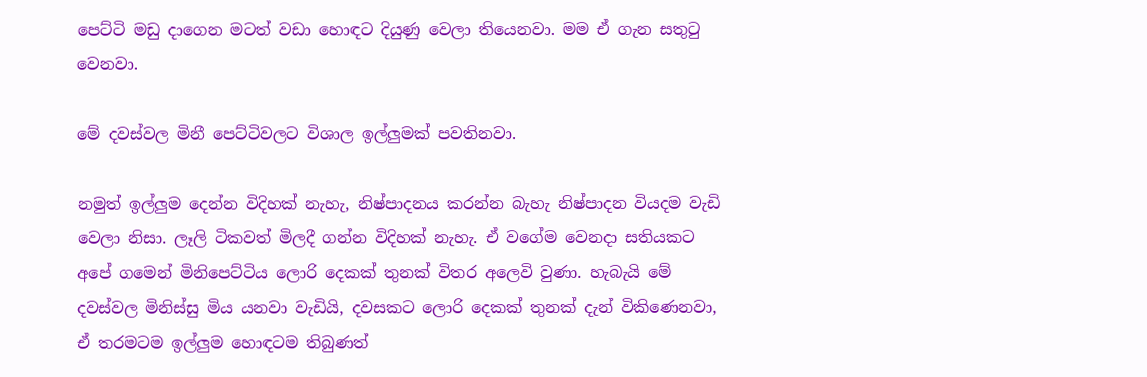පෙට්ටි මඩු දාගෙන මටත් වඩා හොඳට දියුණු වෙලා තියෙනවා. මම ඒ ගැන සතුටු වෙනවා.

මේ දවස්වල මිනී පෙට්ටිවලට විශාල ඉල්ලුමක් පවතිනවා.

නමුත් ඉල්ලුම දෙන්න විදිහක් නැහැ, නිෂ්පාදනය කරන්න බැහැ නිෂ්පාදන වියදම වැඩි වෙලා නිසා. ලෑලි ටිකවත් මිලදී ගන්න විදිහක් නැහැ. ඒ වගේම වෙනදා සතියකට අපේ ගමෙන් මිනිපෙට්ටිය ලොරි දෙකක් තුනක් විතර අලෙවි වුණා. හැබැයි මේ දවස්වල මිනිස්සු මිය යනවා වැඩියි, දවසකට ලොරි දෙකක් තුනක් දැන් විකිණෙනවා, ඒ තරමටම ඉල්ලුම හොඳටම තිබුණත්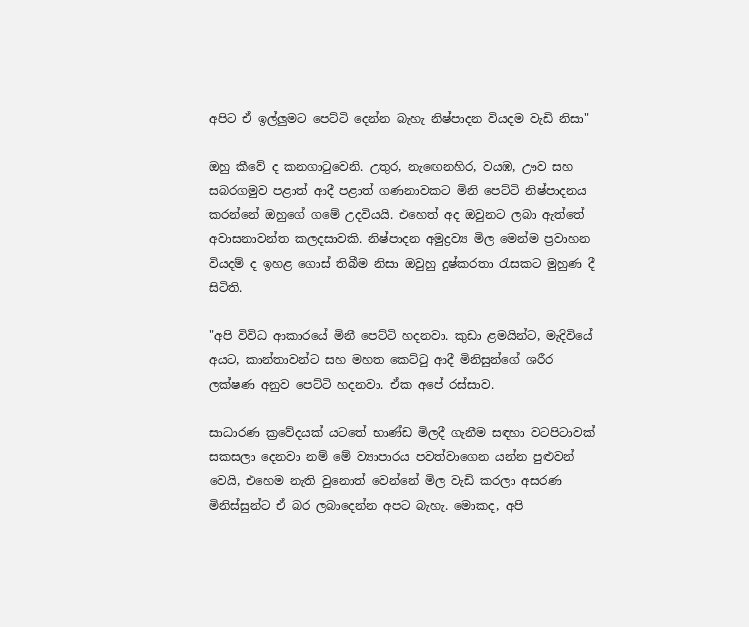අපිට ඒ ඉල්ලුමට පෙට්ටි දෙන්න බැහැ නිෂ්පාදන වියදම වැඩි නිසා"

ඔහු කීවේ ද කනගාටුවෙනි. උතුර, නැඟෙනහිර, වයඹ, ඌව සහ සබරගමුව පළාත් ආදී පළාත් ගණනාවකට මිනි පෙට්ටි නිෂ්පාදනය කරන්නේ ඔහුගේ ගමේ උදවියයි. එහෙත් අද ඔවුනට ලබා ඇත්තේ අවාසනාවන්ත කලදසාවකි. නිෂ්පාදන අමුද්‍රව්‍ය මිල මෙන්ම ප්‍රවාහන වියදම් ද ඉහළ ගොස් තිබීම නිසා ඔවුහු දුෂ්කරතා රැසකට මුහුණ දී සිටිති.

"අපි විවිධ ආකාරයේ මිනී පෙට්ටි හදනවා. කුඩා ළමයින්ට, මැදිවියේ අයට, කාන්තාවන්ට සහ මහත කෙට්ටු ආදී මිනිසුන්ගේ ශරීර ලක්ෂණ අනුව පෙට්ටි හදනවා. ඒක අපේ රස්සාව.

සාධාරණ ක්‍රවේදයක් යටතේ භාණ්ඩ මිලදී ගැනීම සඳහා වටපිටාවක් සකසලා දෙනවා නම් මේ ව්‍යාපාරය පවත්වාගෙන යන්න පුළුවන් වෙයි, එහෙම නැති වුනොත් වෙන්නේ මිල වැඩි කරලා අසරණ මිනිස්සුන්ට ඒ බර ලබාදෙන්න අපට බැහැ. මොකද, අපි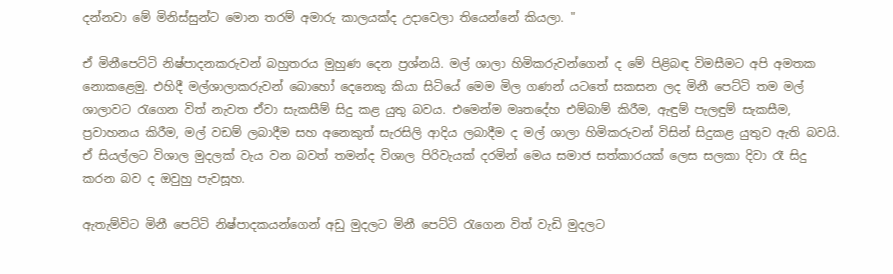දන්නවා මේ මිනිස්සුන්ට මොන තරම් අමාරු කාලයක්ද උදාවෙලා තියෙන්නේ කියලා. "

ඒ මිනීපෙට්ටි නිෂ්පාදනකරුවන් බහුතරය මුහුණ දෙන ප්‍රශ්නයි. මල් ශාලා හිමිකරුවන්ගෙන් ද මේ පිළිබඳ විමසීමට අපි අමතක නොකළෙමු. එහිදී මල්ශාලාකරුවන් බොහෝ දෙනෙකු කියා සිටියේ මෙම මිල ගණන් යටතේ සකසන ලද මිනී පෙට්ටි තම මල් ශාලාවට රැගෙන විත් නැවත ඒවා සැකසීම් සිදු කළ යුතු බවය. එමෙන්ම මෘතදේහ එම්බාම් කිරීම, ඇඳුම් පැලඳුම් සැකසීම, ප්‍රවාහනය කිරීම, මල් වඩම් ලබාදීම සහ අනෙකුත් සැරසිලි ආදිය ලබාදීම ද මල් ශාලා හිමිකරුවන් විසින් සිදුකළ යුතුව ඇති බවයි. ඒ සියල්ලට විශාල මුදලක් වැය වන බවත් තමන්ද විශාල පිරිවැයක් දරමින් මෙය සමාජ සත්කාරයක් ලෙස සලකා දිවා රෑ සිදු කරන බව ද ඔවුහු පැවසූහ.

ඇතැම්විට මිනී පෙට්ටි නිෂ්පාදකයන්ගෙන් අඩු මුදලට මිනී පෙට්ටි රැගෙන විත් වැඩි මුදලට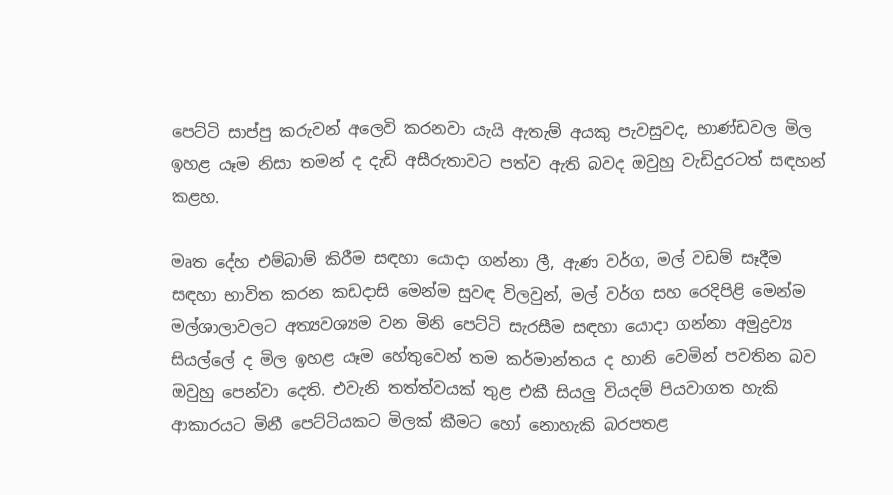පෙට්ටි සාප්පු කරුවන් අලෙවි කරනවා යැයි ඇතැම් අයකු පැවසුවද, භාණ්ඩවල මිල ඉහළ යෑම නිසා තමන් ද දැඩි අසීරුතාවට පත්ව ඇති බවද ඔවුහු වැඩිදුරටත් සඳහන් කළහ.

මෘත දේහ එම්බාම් කිරීම සඳහා යොදා ගන්නා ලී, ඇණ වර්ග, මල් වඩම් සෑදීම සඳහා භාවිත කරන කඩදාසි මෙන්ම සුවඳ විලවුන්, මල් වර්ග සහ රෙදිපිළි මෙන්ම මල්ශාලාවලට අත්‍යවශ්‍යම වන මිනි පෙට්ටි සැරසීම සඳහා යොදා ගන්නා අමුද්‍රව්‍ය සියල්ලේ ද මිල ඉහළ යෑම හේතුවෙන් තම කර්මාන්තය ද හානි වෙමින් පවතින බව ඔවුහු පෙන්වා දෙති. එවැනි තත්ත්වයක් තුළ එකී සියලු වියදම් පියවාගත හැකි ආකාරයට මිනී පෙට්ටියකට මිලක් කීමට හෝ නොහැකි බරපතළ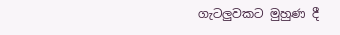ගැටලුවකට මුහුණ දී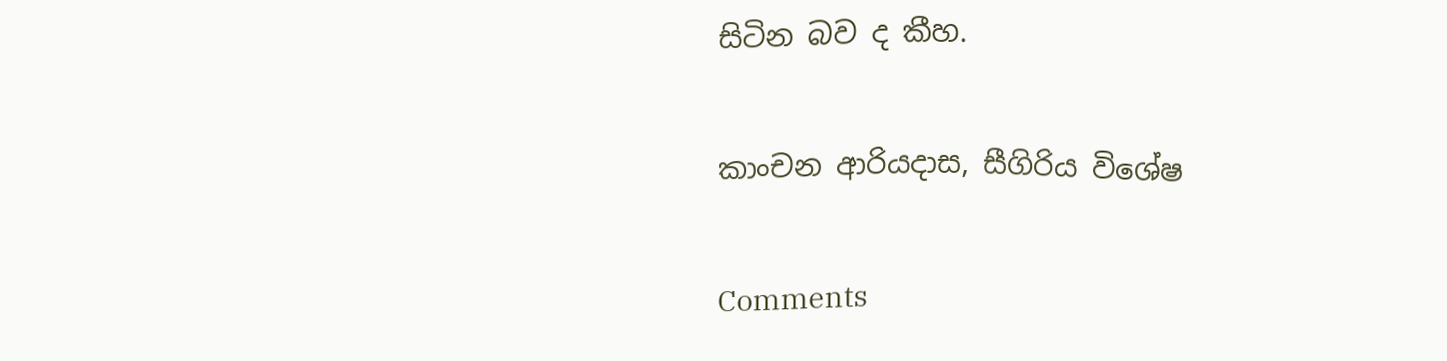සිටින බව ද කීහ.

කාංචන ආරියදාස, සීගිරිය විශේෂ

Comments